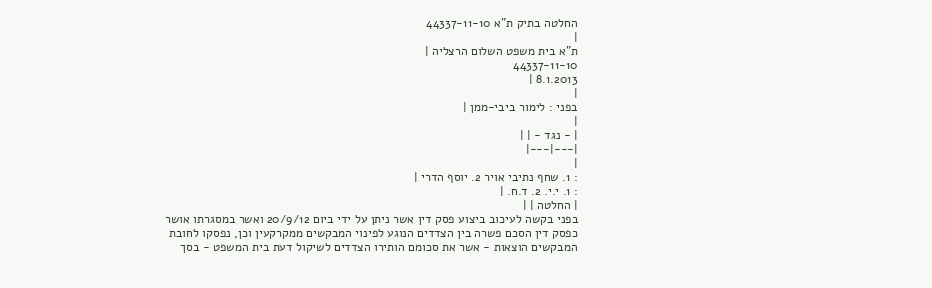החלטה בתיק ת"א 44337-11-10
|
ת"א בית משפט השלום הרצליה |
44337-11-10
8.1.2013 |
|
בפני : לימור ביבי-ממן |
|
| - נגד - | |
|---|---|
|
: 1. שחף נתיבי אויר 2. יוסף הדרי |
: 1. י.י. 2. ד.ח. |
| החלטה | |
בפני בקשה לעיכוב ביצוע פסק דין אשר ניתן על ידי ביום 20/9/12 ואשר במסגרתו אושר כפסק דין הסכם פשרה בין הצדדים הנוגע לפינוי המבקשים ממקרקעין וכן, נפסקו לחובת המבקשים הוצאות - אשר את סכומם הותירו הצדדים לשיקול דעת בית המשפט - בסך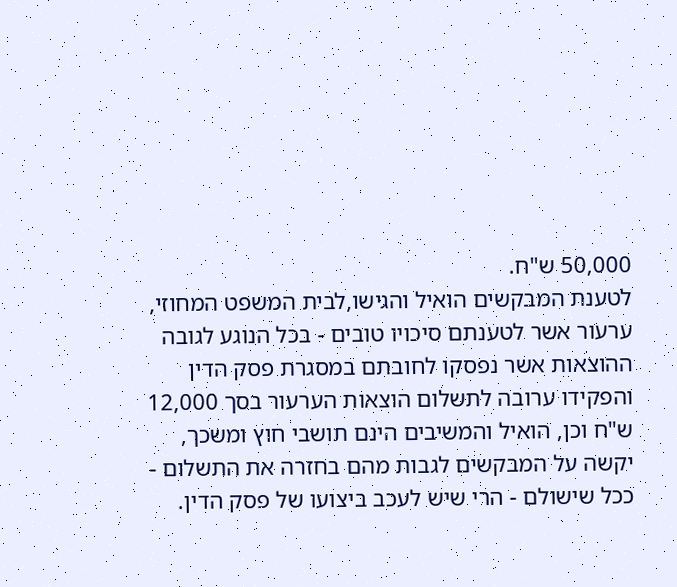50,000 ש"ח.
לטענת המבקשים הואיל והגישו,לבית המשפט המחוזי, ערעור אשר לטענתם סיכויו טובים - בכל הנוגע לגובה ההוצאות אשר נפסקו לחובתם במסגרת פסק הדין והפקידו ערובה לתשלום הוצאות הערעור בסך 12,000 ש"ח וכן, הואיל והמשיבים הינם תושבי חוץ ומשכך, יקשה על המבקשים לגבות מהם בחזרה את התשלום - ככל שישולם - הרי שיש לעכב ביצועו של פסק הדין.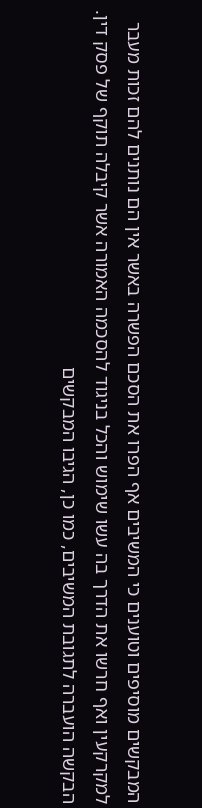המבקשים מוסיפים וטוענים כי המשיבים אף הפרו את הסכם הפשרה באשר אין הם נותנים להם זכות מעבר למקרקעין ואף חרשו את הדרך בה עשו שימוש והכל בניגוד להסכמה האמורה אשר קיבלה תוקף של פסק דין.
הבקשה הועברה לתגובת המשיבים, כמו כן, הגיבו המבקשים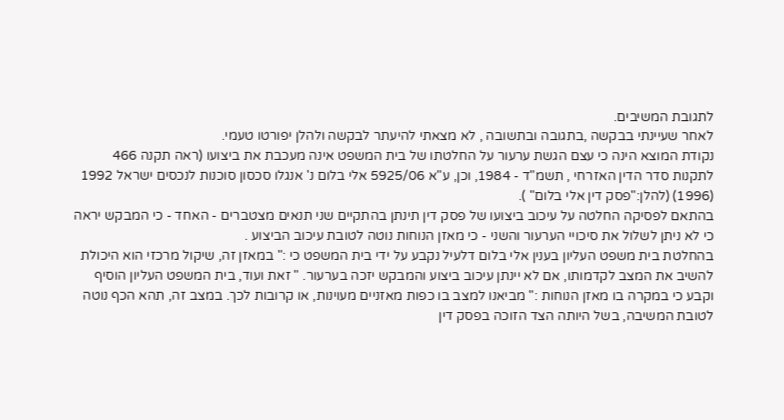לתגובת המשיבים.
לאחר שעיינתי בבקשה ,בתגובה ובתשובה , לא מצאתי להיעתר לבקשה ולהלן יפורטו טעמי.
נקודת המוצא הינה כי עצם הגשת ערעור על החלטתו של בית המשפט אינה מעכבת את ביצועו (ראה תקנה 466 לתקנות סדר הדין האזרחי , תשמ"ד - 1984, וכן, ע"א 5925/06 אלי בלום נ' אנגלו סכסון סוכנות לנכסים ישראל 1992 (1996) (להלן:"פסק דין אלי בלום" ).
בהתאם לפסיקה החלטה על עיכוב ביצועו של פסק דין תינתן בהתקיים שני תנאים מצטברים - האחד - כי המבקש יראה כי לא ניתן לשלול את סיכויי הערעור והשני - כי מאזן הנוחות נוטה לטובת עיכוב הביצוע .
בהחלטת בית משפט העליון בענין אלי בלום דלעיל נקבע על ידי בית המשפט כי :" במאזן זה, שיקול מרכזי הוא היכולת להשיב את המצב לקדמותו, אם לא יינתן עיכוב ביצוע והמבקש יזכה בערעור. " זאת ועוד, בית המשפט העליון הוסיף וקבע כי במקרה בו מאזן הנוחות :" מביאנו למצב בו כפות מאזניים מעוינות, או קרובות לכך. במצב זה, תהא הכף נוטה לטובת המשיבה, בשל היותה הצד הזוכה בפסק דין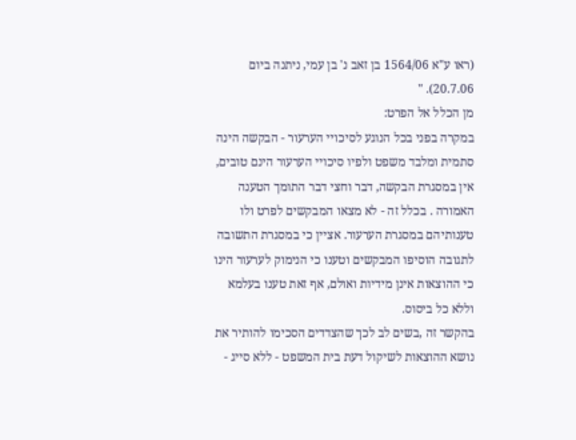(ראו ע"א 1564/06 בן זאב נ' בן עמי, ניתנה ביום 20.7.06). "
מן הכלל אל הפרט:
במקרה בפני בכל הנוגע לסיכויי הערעור - הבקשה הינה סתמית ומלבד משפט ולפיו סיכויי הערעור הינם טובים, אין במסגרת הבקשה, דבר וחצי דבר התומך הטענה האמורה . בכלל זה - לא מצאו המבקשים לפרט ולו טענותיהם במסגרת הערעור. אציין כי במסגרת התשובה לתגובה הוסיפו המבקשים וטענו כי הנימוק לערעור הינו כי ההוצאות אינן מידיות ואולם, אף זאת טענו בעלמא וללא כל ביסוס.
בהקשר זה ,בשים לב לכך שהצדדים הסכימו להותיר את נושא ההוצאות לשיקול דעת בית המשפט - ללא סייג -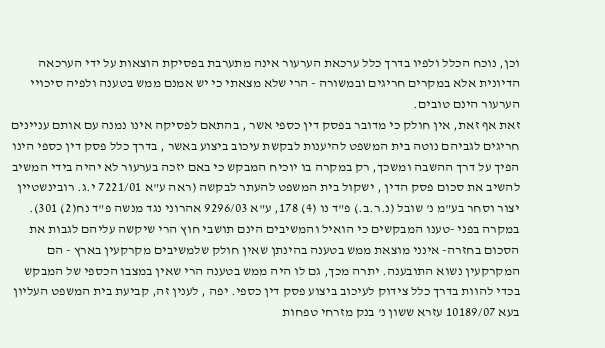וכן, נוכח הכלל ולפיו בדרך כלל ערכאת הערעור אינה מתערבת בפסיקת הוצאות על ידי הערכאה הדיונית אלא במקרים חריגים ובמשורה - הרי שלא מצאתי כי יש אמנם ממש בטענה ולפיה סיכויי הערעור הינם טובים.
זאת אף זאת, אין חולק כי מדובר בפסק דין כספי אשר , בהתאם לפסיקה אינו נמנה עם אותם עניינים חריגים לגביהם נוטה בית המשפט להיענות לבקשת עיכוב ביצוע באשר , בדרך כלל פסק דין כספי הינו הפיך על דרך ההשבה ומשכך, רק במקרה בו יוכיח המבקש כי באם יזכה בערעור לא יהיה בידי המשיב להשיב את סכום פסק הדין , ישקול בית המשפט להעתר לבקשה (ראה ע"א 7221/01 י.ג. רובינשטיין יצור וסחר בע"מ נ' שובל (נ.ר.ב.) פ"ד נו (4) 178, ע"א 9296/03 אהרוני נגד מנשה פ"ד נח(2) 301).
במקרה בפני -טענו המבקשים כי הואיל והמשיבים הינם תושבי חוץ הרי שיקשה עליהם לגבות את הסכום בחזרה- אינני מוצאת ממש בטענה בהינתן שאין חולק שלמשיבים מקרקעין בארץ - הם המקרקעין נשוא התובענה. יתרה מכך, גם לו היה ממש בטענה הרי שאין במצבו הכספי של המבקש בכדי להוות בדרך כלל צידוק לעיכוב ביצוע פסק דין כספי. יפה , לענין זה, קביעת בית המשפט העליון בעא 10189/07 עזרא ששון נ' בנק מזרחי טפחות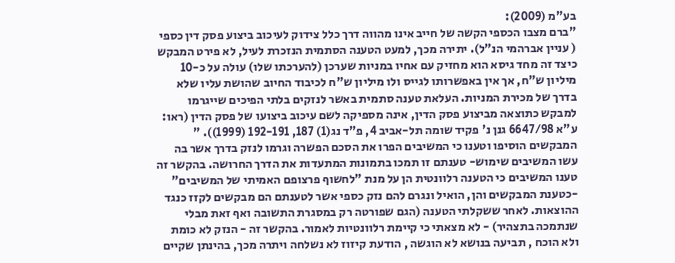בע"מ (2009):
"ברם מצבו הכספי הקשה של חייב אינו מהווה דרך כלל צידוק לעיכוב ביצוע פסק דין כספי ( עניין אברהמי הנ"ל). יתירה מכך, למעט הטענה הסתמית הנזכרת לעיל, לא פירט המבקש כיצד זה מחד גיסא הוא מחזיק עם אחיו במניות שערכן (להערכתו שלו) עולה על כ-10 מיליון ש"ח, אך אין באפשרותו לגייס ולו מיליון ש"ח לכיבוד החיוב שהושת עליו שלא בדרך של מכירת המניות. העלאת טענה סתמית באשר לנזקים בלתי הפיכים שייגרמו למבקש כתוצאה מביצוע פסק הדין, אינה מספיקה לשם עיכוב ביצועו של פסק הדין (ראו: ע"א 6647/98 גנן נ' פקיד שומה תל-אביב 4, פ"ד נג(1) 187, 192-191 (1999)). "
המבקשים הוסיפו וטענו כי המשיבים הפרו את הסכם הפשרה וגרמו לנזק בדרך אשר בה עשו המשיבים שימוש- טענתם זו תמכו בתמונות המתעדות את הדרך החרושה. בהקשר זה טענו המשיבים כי הטענה רלוונטית הן על מנת "לחשוף פרצופם האמיתי של המשיבים" -כטענת המבקשים והן, הואיל ונגרם להם נזק כספי אשר לטענתם הם מבקשים לקזז כנגד ההוצאות. לאחר ששקלתי הטענה (הגם שפורטה רק במסגרת התשובה ואף זאת מבלי שנתמכה בתצהיר) - לא מצאתי כי קיימת רלוונטיות לאמור. בהקשר זה - הנזק לא כומת ולא הוכח , תביעה בנושא לא הוגשה , הודעת קיזוז לא נשלחה ויתרה מכך, בהינתן שקיים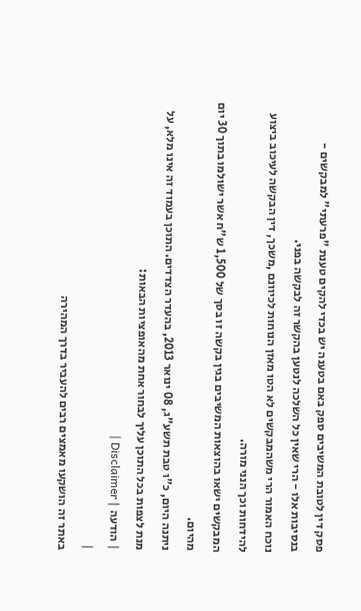פסק דין לטובת המשיבים ספק באם בטענה יש בכדי להקים טענת "פרעתי" למבקשים - בנסיבות אלו - הרי שאין כל השלכה לנטען בהקשר זה לבקשה בפני.
נוכח האמור הרי משהמבקשים לא הטו מאזן הנוחות לכיוונם ,משכך, דין הבקשה לעיכוב ביצוע להידחות וכך הנני מורה.
המבקשים ישאו בהוצאות המשיבים בגין בקשה זו בסך של 1,500 ש"ח אשר ישולמו בתוך 30 יום מהיום.
ניתנה היום, כ"ו טבת תשע"ג, 08 ינואר 2013, בהעדר הצדדים. התוכן בעמוד זה אינו מלא, על מנת לצפות בכל התוכן עליך לבחור אחת מהאופציות הבאות:
| הודעה | Disclaimer |
|
באתר זה הושקעו מאמצים רבים להעביר בדרך המהירה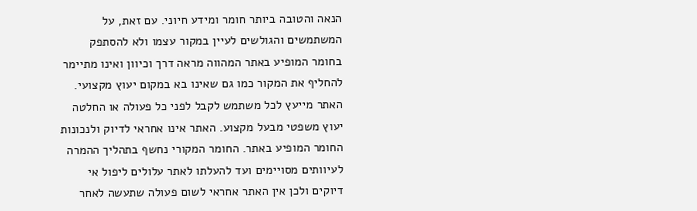הנאה והטובה ביותר חומר ומידע חיוני. עם זאת, על המשתמשים והגולשים לעיין במקור עצמו ולא להסתפק בחומר המופיע באתר המהווה מראה דרך וכיוון ואינו מתיימר להחליף את המקור כמו גם שאינו בא במקום יעוץ מקצועי. האתר מייעץ לכל משתמש לקבל לפני כל פעולה או החלטה יעוץ משפטי מבעל מקצוע. האתר אינו אחראי לדיוק ולנכונות החומר המופיע באתר. החומר המקורי נחשף בתהליך ההמרה לעיוותים מסויימים ועד להעלתו לאתר עלולים ליפול אי דיוקים ולכן אין האתר אחראי לשום פעולה שתעשה לאחר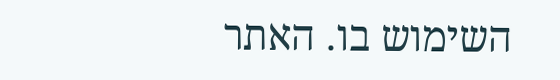השימוש בו. האתר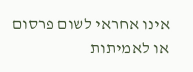אינו אחראי לשום פרסום או לאמיתות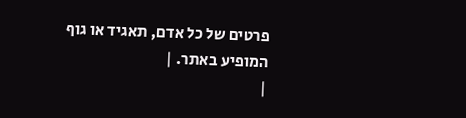פרטים של כל אדם, תאגיד או גוף המופיע באתר. |
|